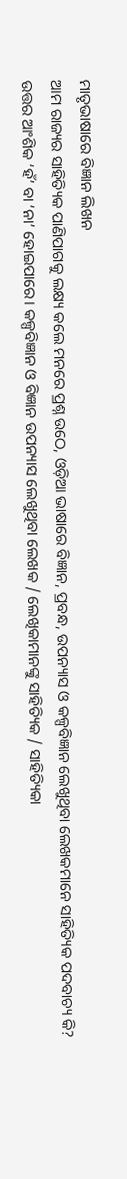ମାତୃଭାଷାରେ ବିଜ୍ଞାନ ଲିଖନ
ଆମ ରାଜ୍ୟର ସାହିତ୍ୟିକ ପାଣିପାଗକୁ ଲକ୍ଷ୍ୟ କଲେ ମନରେ ପ୍ରଶ୍ନ ଉଠେ, ଓଡ଼ିଆ ଭାଷାରେ ବିଜ୍ଞାନ, ପ୍ରବନ୍ଧ, ଉପନ୍ୟାସ ଓ କଳ୍ପବିଜ୍ଞାନ ଲେଖୁଥିବା ଲେଖକମାନେ ସାହିତ୍ୟିକ ପଦବାଚ୍ୟ କି? ଉତ୍ତର ଆଂଶିକ ‘ହଁ’ ବା ‘ନା’ ହୋଇପାରେ। କଳ୍ପବିଜ୍ଞାନ ଓ ବିଜ୍ଞାନ ଉପନ୍ୟାସ ଲେଖୁଥିବା ଲେଖକ / ଲେଖିକାମାନଙ୍କୁ ସାହିତ୍ୟିକ / ସାହିତ୍ୟିକା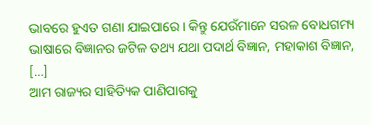ଭାବରେ ହୁଏତ ଗଣା ଯାଇପାରେ। କିନ୍ତୁ ଯେଉଁମାନେ ସରଳ ବୋଧଗମ୍ୟ ଭାଷାରେ ବିଜ୍ଞାନର ଜଟିଳ ତଥ୍ୟ ଯଥା ପଦାର୍ଥ ବିଜ୍ଞାନ, ମହାକାଶ ବିଜ୍ଞାନ, […]
ଆମ ରାଜ୍ୟର ସାହିତ୍ୟିକ ପାଣିପାଗକୁ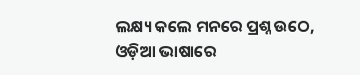ଲକ୍ଷ୍ୟ କଲେ ମନରେ ପ୍ରଶ୍ନ ଉଠେ, ଓଡ଼ିଆ ଭାଷାରେ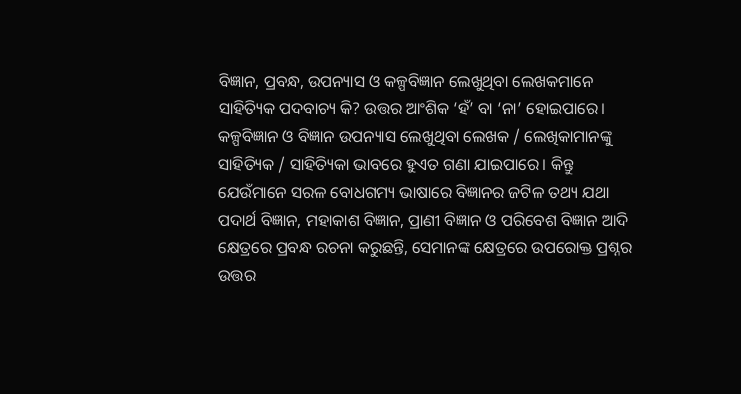ବିଜ୍ଞାନ, ପ୍ରବନ୍ଧ, ଉପନ୍ୟାସ ଓ କଳ୍ପବିଜ୍ଞାନ ଲେଖୁଥିବା ଲେଖକମାନେ ସାହିତ୍ୟିକ ପଦବାଚ୍ୟ କି? ଉତ୍ତର ଆଂଶିକ ‘ହଁ’ ବା ‘ନା’ ହୋଇପାରେ। କଳ୍ପବିଜ୍ଞାନ ଓ ବିଜ୍ଞାନ ଉପନ୍ୟାସ ଲେଖୁଥିବା ଲେଖକ / ଲେଖିକାମାନଙ୍କୁ ସାହିତ୍ୟିକ / ସାହିତ୍ୟିକା ଭାବରେ ହୁଏତ ଗଣା ଯାଇପାରେ। କିନ୍ତୁ ଯେଉଁମାନେ ସରଳ ବୋଧଗମ୍ୟ ଭାଷାରେ ବିଜ୍ଞାନର ଜଟିଳ ତଥ୍ୟ ଯଥା ପଦାର୍ଥ ବିଜ୍ଞାନ, ମହାକାଶ ବିଜ୍ଞାନ, ପ୍ରାଣୀ ବିଜ୍ଞାନ ଓ ପରିବେଶ ବିଜ୍ଞାନ ଆଦି କ୍ଷେତ୍ରରେ ପ୍ରବନ୍ଧ ରଚନା କରୁଛନ୍ତି, ସେମାନଙ୍କ କ୍ଷେତ୍ରରେ ଉପରୋକ୍ତ ପ୍ରଶ୍ନର ଉତ୍ତର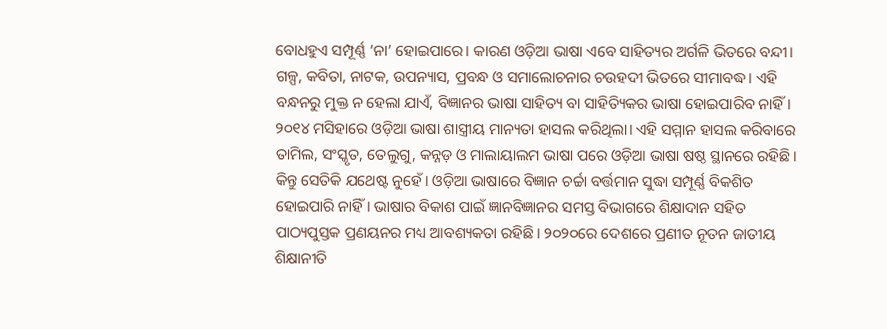ବୋଧହୁଏ ସମ୍ପୂର୍ଣ୍ଣ ‘ନା’ ହୋଇପାରେ। କାରଣ ଓଡ଼ିଆ ଭାଷା ଏବେ ସାହିତ୍ୟର ଅର୍ଗଳି ଭିତରେ ବନ୍ଦୀ। ଗଳ୍ପ, କବିତା, ନାଟକ, ଉପନ୍ୟାସ, ପ୍ରବନ୍ଧ ଓ ସମାଲୋଚନାର ଚଉହଦୀ ଭିତରେ ସୀମାବଦ୍ଧ। ଏହି ବନ୍ଧନରୁ ମୁକ୍ତ ନ ହେଲା ଯାଏଁ, ବିଜ୍ଞାନର ଭାଷା ସାହିତ୍ୟ ବା ସାହିତ୍ୟିକର ଭାଷା ହୋଇପାରିବ ନାହିଁ।
୨୦୧୪ ମସିହାରେ ଓଡ଼ିଆ ଭାଷା ଶାସ୍ତ୍ରୀୟ ମାନ୍ୟତା ହାସଲ କରିଥିଲା। ଏହି ସମ୍ମାନ ହାସଲ କରିବାରେ ତାମିଲ, ସଂସ୍କୃତ, ତେଲୁଗୁ, କନ୍ନଡ଼ ଓ ମାଲାୟାଲମ ଭାଷା ପରେ ଓଡ଼ିଆ ଭାଷା ଷଷ୍ଠ ସ୍ଥାନରେ ରହିଛି। କିନ୍ତୁ ସେତିକି ଯଥେଷ୍ଟ ନୁହେଁ। ଓଡ଼ିଆ ଭାଷାରେ ବିଜ୍ଞାନ ଚର୍ଚ୍ଚା ବର୍ତ୍ତମାନ ସୁଦ୍ଧା ସମ୍ପୂର୍ଣ୍ଣ ବିକଶିତ ହୋଇପାରି ନାହିଁ। ଭାଷାର ବିକାଶ ପାଇଁ ଜ୍ଞାନବିଜ୍ଞାନର ସମସ୍ତ ବିଭାଗରେ ଶିକ୍ଷାଦାନ ସହିତ ପାଠ୍ୟପୁସ୍ତକ ପ୍ରଣୟନର ମଧ୍ୟ ଆବଶ୍ୟକତା ରହିଛି। ୨୦୨୦ରେ ଦେଶରେ ପ୍ରଣୀତ ନୂତନ ଜାତୀୟ ଶିକ୍ଷାନୀତି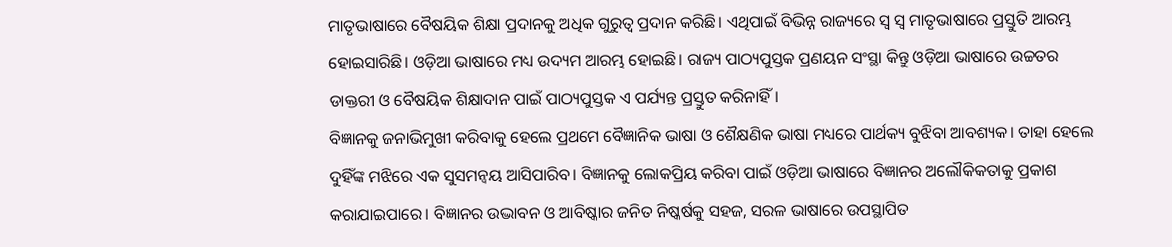ମାତୃଭାଷାରେ ବୈଷୟିକ ଶିକ୍ଷା ପ୍ରଦାନକୁ ଅଧିକ ଗୁରୁତ୍ୱ ପ୍ରଦାନ କରିଛି। ଏଥିପାଇଁ ବିଭିନ୍ନ ରାଜ୍ୟରେ ସ୍ୱ ସ୍ୱ ମାତୃଭାଷାରେ ପ୍ରସ୍ତୁତି ଆରମ୍ଭ ହୋଇସାରିଛି। ଓଡ଼ିଆ ଭାଷାରେ ମଧ୍ୟ ଉଦ୍ୟମ ଆରମ୍ଭ ହୋଇଛି। ରାଜ୍ୟ ପାଠ୍ୟପୁସ୍ତକ ପ୍ରଣୟନ ସଂସ୍ଥା କିନ୍ତୁ ଓଡ଼ିଆ ଭାଷାରେ ଉଚ୍ଚତର ଡାକ୍ତରୀ ଓ ବୈଷୟିକ ଶିକ୍ଷାଦାନ ପାଇଁ ପାଠ୍ୟପୁସ୍ତକ ଏ ପର୍ଯ୍ୟନ୍ତ ପ୍ରସ୍ତୁତ କରିନାହିଁ।
ବିଜ୍ଞାନକୁ ଜନାଭିମୁଖୀ କରିବାକୁ ହେଲେ ପ୍ରଥମେ ବୈଜ୍ଞାନିକ ଭାଷା ଓ ଶୈକ୍ଷଣିକ ଭାଷା ମଧ୍ୟରେ ପାର୍ଥକ୍ୟ ବୁଝିବା ଆବଶ୍ୟକ। ତାହା ହେଲେ ଦୁହିଁଙ୍କ ମଝିରେ ଏକ ସୁସମନ୍ୱୟ ଆସିପାରିବ। ବିଜ୍ଞାନକୁ ଲୋକପ୍ରିୟ କରିବା ପାଇଁ ଓଡ଼ିଆ ଭାଷାରେ ବିଜ୍ଞାନର ଅଲୌକିକତାକୁ ପ୍ରକାଶ କରାଯାଇପାରେ। ବିଜ୍ଞାନର ଉଦ୍ଭାବନ ଓ ଆବିଷ୍କାର ଜନିତ ନିଷ୍କର୍ଷକୁ ସହଜ, ସରଳ ଭାଷାରେ ଉପସ୍ଥାପିତ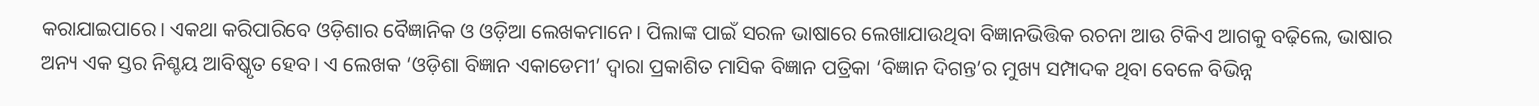କରାଯାଇପାରେ। ଏକଥା କରିପାରିବେ ଓଡ଼ିଶାର ବୈଜ୍ଞାନିକ ଓ ଓଡ଼ିଆ ଲେଖକମାନେ। ପିଲାଙ୍କ ପାଇଁ ସରଳ ଭାଷାରେ ଲେଖାଯାଉଥିବା ବିଜ୍ଞାନଭିତ୍ତିକ ରଚନା ଆଉ ଟିକିଏ ଆଗକୁ ବଢ଼ିଲେ, ଭାଷାର ଅନ୍ୟ ଏକ ସ୍ତର ନିଶ୍ଚୟ ଆବିଷ୍କୃତ ହେବ। ଏ ଲେଖକ ‘ଓଡ଼ିଶା ବିଜ୍ଞାନ ଏକାଡେମୀ’ ଦ୍ୱାରା ପ୍ରକାଶିତ ମାସିକ ବିଜ୍ଞାନ ପତ୍ରିକା ‘ବିଜ୍ଞାନ ଦିଗନ୍ତ’ର ମୁଖ୍ୟ ସମ୍ପାଦକ ଥିବା ବେଳେ ବିଭିନ୍ନ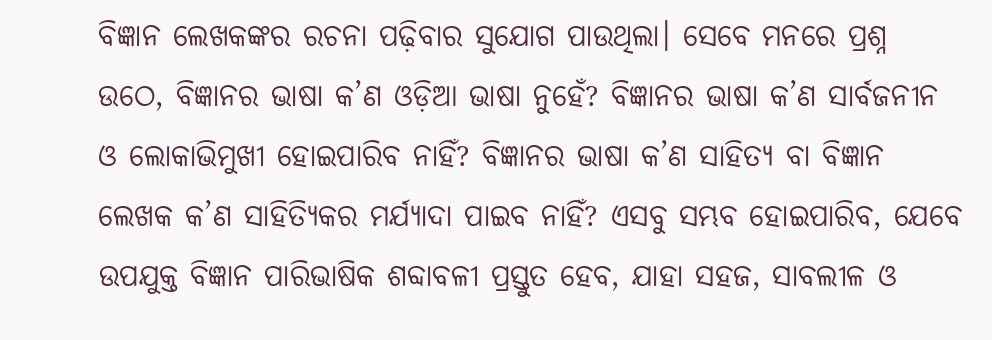ବିଜ୍ଞାନ ଲେଖକଙ୍କର ରଚନା ପଢ଼ିବାର ସୁଯୋଗ ପାଉଥିଲା। ସେବେ ମନରେ ପ୍ରଶ୍ନ ଉଠେ, ବିଜ୍ଞାନର ଭାଷା କ’ଣ ଓଡ଼ିଆ ଭାଷା ନୁହେଁ? ବିଜ୍ଞାନର ଭାଷା କ’ଣ ସାର୍ବଜନୀନ ଓ ଲୋକାଭିମୁଖୀ ହୋଇପାରିବ ନାହିଁ? ବିଜ୍ଞାନର ଭାଷା କ’ଣ ସାହିତ୍ୟ ବା ବିଜ୍ଞାନ ଲେଖକ କ’ଣ ସାହିତ୍ୟିକର ମର୍ଯ୍ୟାଦା ପାଇବ ନାହିଁ? ଏସବୁ ସମ୍ଭବ ହୋଇପାରିବ, ଯେବେ ଉପଯୁକ୍ତ ବିଜ୍ଞାନ ପାରିଭାଷିକ ଶବ୍ଦାବଳୀ ପ୍ରସ୍ତୁତ ହେବ, ଯାହା ସହଜ, ସାବଲୀଳ ଓ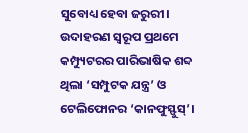ସୁବୋଧ୍ୟ ହେବା ଜରୁରୀ। ଉଦାହରଣ ସ୍ୱରୂପ ପ୍ରଥମେ କମ୍ପ୍ୟୁଟରର ପାରିଭାଷିକ ଶବ୍ଦ ଥିଲା ‘ସମ୍ପୁଟକ ଯନ୍ତ୍ର’ ଓ ଟେଲିଫୋନର ‘କାନଫୁସ୍ଫୁସ୍’।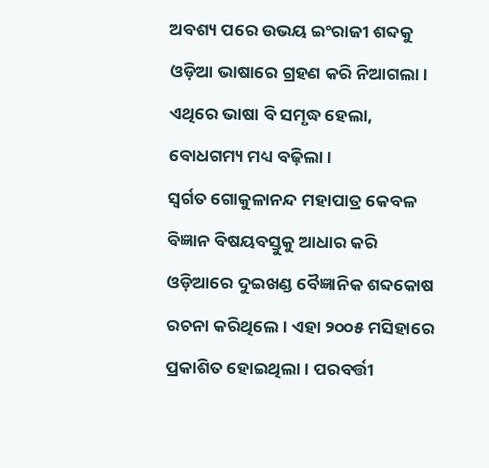ଅବଶ୍ୟ ପରେ ଉଭୟ ଇଂରାଜୀ ଶବ୍ଦକୁ ଓଡ଼ିଆ ଭାଷାରେ ଗ୍ରହଣ କରି ନିଆଗଲା। ଏଥିରେ ଭାଷା ବି ସମୃଦ୍ଧ ହେଲା, ବୋଧଗମ୍ୟ ମଧ୍ୟ ବଢ଼ିଲା।
ସ୍ୱର୍ଗତ ଗୋକୁଳାନନ୍ଦ ମହାପାତ୍ର କେବଳ ବିଜ୍ଞାନ ବିଷୟବସ୍ତୁକୁ ଆଧାର କରି ଓଡ଼ିଆରେ ଦୁଇଖଣ୍ଡ ବୈଜ୍ଞାନିକ ଶବ୍ଦକୋଷ ରଚନା କରିଥିଲେ। ଏହା ୨୦୦୫ ମସିହାରେ ପ୍ରକାଶିତ ହୋଇଥିଲା। ପରବର୍ତ୍ତୀ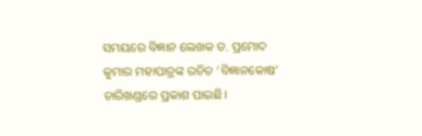ସମୟରେ ବିଜ୍ଞାନ ଲେଖକ ଡ. ପ୍ରମୋଦ କୁମାର ମହାପାତ୍ରଙ୍କ ରଚିତ ‘ବିଜ୍ଞାନକୋଷ’ ଚାରିଖଣ୍ଡରେ ପ୍ରକାଶ ପାଇଛି।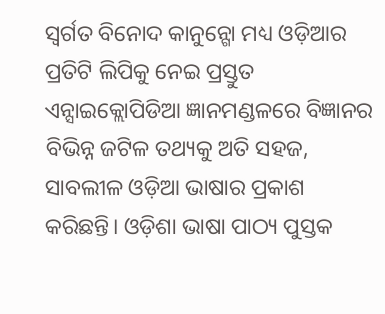ସ୍ୱର୍ଗତ ବିନୋଦ କାନୁନ୍ଗୋ ମଧ୍ୟ ଓଡ଼ିଆର ପ୍ରତିଟି ଲିପିକୁ ନେଇ ପ୍ରସ୍ତୁତ ଏନ୍ସାଇକ୍ଲୋପିଡିଆ ଜ୍ଞାନମଣ୍ଡଳରେ ବିଜ୍ଞାନର ବିଭିନ୍ନ ଜଟିଳ ତଥ୍ୟକୁ ଅତି ସହଜ, ସାବଲୀଳ ଓଡ଼ିଆ ଭାଷାର ପ୍ରକାଶ କରିଛନ୍ତି। ଓଡ଼ିଶା ଭାଷା ପାଠ୍ୟ ପୁସ୍ତକ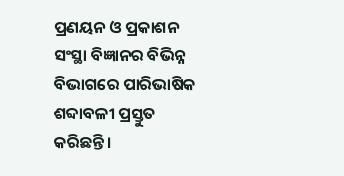ପ୍ରଣୟନ ଓ ପ୍ରକାଶନ ସଂସ୍ଥା ବିଜ୍ଞାନର ବିଭିନ୍ନ ବିଭାଗରେ ପାରିଭାଷିକ ଶବ୍ଦାବଳୀ ପ୍ରସ୍ତୁତ କରିଛନ୍ତି।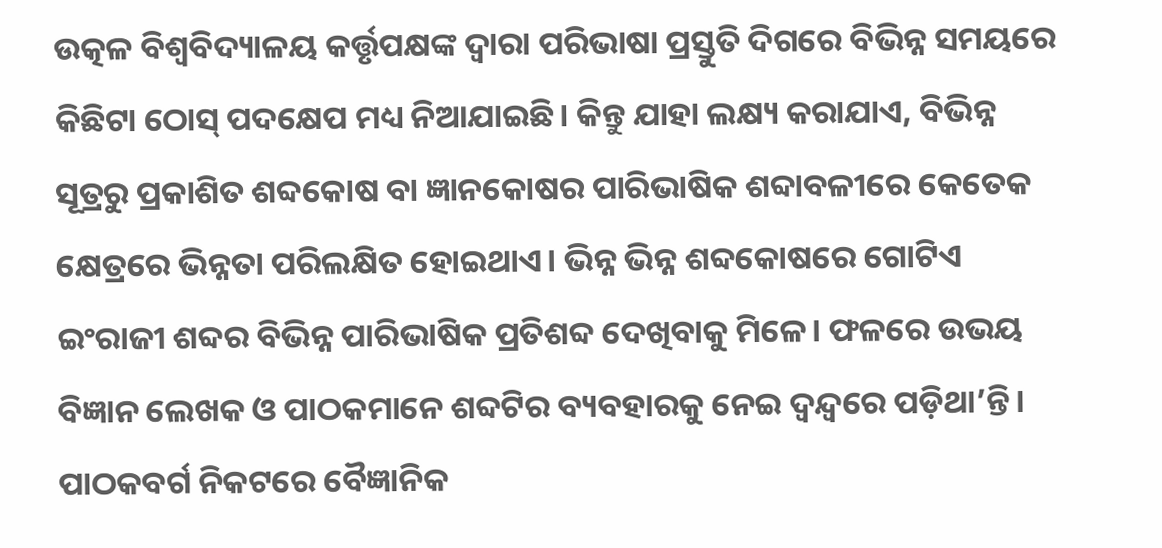ଉତ୍କଳ ବିଶ୍ୱବିଦ୍ୟାଳୟ କର୍ତ୍ତୃପକ୍ଷଙ୍କ ଦ୍ୱାରା ପରିଭାଷା ପ୍ରସ୍ତୁତି ଦିଗରେ ବିଭିନ୍ନ ସମୟରେ କିଛିଟା ଠୋସ୍ ପଦକ୍ଷେପ ମଧ୍ୟ ନିଆଯାଇଛି। କିନ୍ତୁ ଯାହା ଲକ୍ଷ୍ୟ କରାଯାଏ, ବିଭିନ୍ନ ସୂତ୍ରରୁ ପ୍ରକାଶିତ ଶବ୍ଦକୋଷ ବା ଜ୍ଞାନକୋଷର ପାରିଭାଷିକ ଶବ୍ଦାବଳୀରେ କେତେକ କ୍ଷେତ୍ରରେ ଭିନ୍ନତା ପରିଲକ୍ଷିତ ହୋଇଥାଏ। ଭିନ୍ନ ଭିନ୍ନ ଶବ୍ଦକୋଷରେ ଗୋଟିଏ ଇଂରାଜୀ ଶବ୍ଦର ବିଭିନ୍ନ ପାରିଭାଷିକ ପ୍ରତିଶବ୍ଦ ଦେଖିବାକୁ ମିଳେ। ଫଳରେ ଉଭୟ ବିଜ୍ଞାନ ଲେଖକ ଓ ପାଠକମାନେ ଶବ୍ଦଟିର ବ୍ୟବହାରକୁ ନେଇ ଦ୍ୱନ୍ଦ୍ୱରେ ପଡ଼ିଥା’ନ୍ତି। ପାଠକବର୍ଗ ନିକଟରେ ବୈଜ୍ଞାନିକ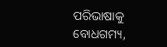ପରିଭାଷାକୁ ବୋଧଗମ୍ୟ,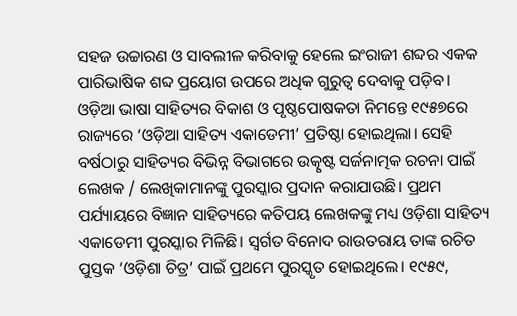ସହଜ ଉଚ୍ଚାରଣ ଓ ସାବଲୀଳ କରିବାକୁ ହେଲେ ଇଂରାଜୀ ଶବ୍ଦର ଏକକ ପାରିଭାଷିକ ଶବ୍ଦ ପ୍ରୟୋଗ ଉପରେ ଅଧିକ ଗୁରୁତ୍ୱ ଦେବାକୁ ପଡ଼ିବ।
ଓଡ଼ିଆ ଭାଷା ସାହିତ୍ୟର ବିକାଶ ଓ ପୃଷ୍ଠପୋଷକତା ନିମନ୍ତେ ୧୯୫୭ରେ ରାଜ୍ୟରେ ‘ଓଡ଼ିଆ ସାହିତ୍ୟ ଏକାଡେମୀ’ ପ୍ରତିଷ୍ଠା ହୋଇଥିଲା। ସେହି ବର୍ଷଠାରୁ ସାହିତ୍ୟର ବିଭିନ୍ନ ବିଭାଗରେ ଉତ୍କୃଷ୍ଟ ସର୍ଜନାତ୍ମକ ରଚନା ପାଇଁ ଲେଖକ / ଲେଖିକାମାନଙ୍କୁ ପୁରସ୍କାର ପ୍ରଦାନ କରାଯାଉଛି। ପ୍ରଥମ ପର୍ଯ୍ୟାୟରେ ବିଜ୍ଞାନ ସାହିତ୍ୟରେ କତିପୟ ଲେଖକଙ୍କୁ ମଧ୍ୟ ଓଡ଼ିଶା ସାହିତ୍ୟ ଏକାଡେମୀ ପୁରସ୍କାର ମିଳିଛି। ସ୍ୱର୍ଗତ ବିନୋଦ ରାଉତରାୟ ତାଙ୍କ ରଚିତ ପୁସ୍ତକ ‘ଓଡ଼ିଶା ଚିତ୍ର’ ପାଇଁ ପ୍ରଥମେ ପୁରସ୍କୃତ ହୋଇଥିଲେ। ୧୯୫୯,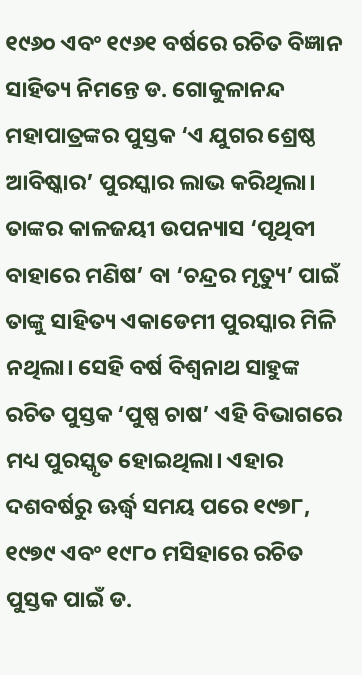୧୯୬୦ ଏବଂ ୧୯୬୧ ବର୍ଷରେ ରଚିତ ବିଜ୍ଞାନ ସାହିତ୍ୟ ନିମନ୍ତେ ଡ. ଗୋକୁଳାନନ୍ଦ ମହାପାତ୍ରଙ୍କର ପୁସ୍ତକ ‘ଏ ଯୁଗର ଶ୍ରେଷ୍ଠ ଆବିଷ୍କାର’ ପୁରସ୍କାର ଲାଭ କରିଥିଲା। ତାଙ୍କର କାଳଜୟୀ ଉପନ୍ୟାସ ‘ପୃଥିବୀ ବାହାରେ ମଣିଷ’ ବା ‘ଚନ୍ଦ୍ରର ମୃତ୍ୟୁ’ ପାଇଁ ତାଙ୍କୁ ସାହିତ୍ୟ ଏକାଡେମୀ ପୁରସ୍କାର ମିଳି ନଥିଲା। ସେହି ବର୍ଷ ବିଶ୍ୱନାଥ ସାହୁଙ୍କ ରଚିତ ପୁସ୍ତକ ‘ପୁଷ୍ପ ଚାଷ’ ଏହି ବିଭାଗରେ ମଧ୍ୟ ପୁରସ୍କୃତ ହୋଇଥିଲା। ଏହାର ଦଶବର୍ଷରୁ ଊର୍ଦ୍ଧ୍ବ ସମୟ ପରେ ୧୯୭୮, ୧୯୭୯ ଏବଂ ୧୯୮୦ ମସିହାରେ ରଚିତ ପୁସ୍ତକ ପାଇଁ ଡ.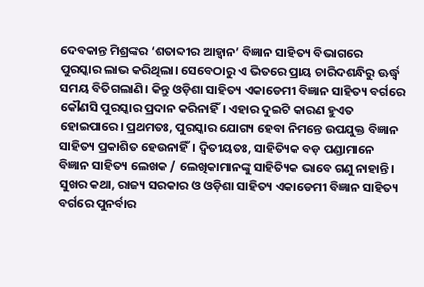ଦେବକାନ୍ତ ମିଶ୍ରଙ୍କର ‘ଶତାବ୍ଦୀର ଆହ୍ୱାନ’ ବିଜ୍ଞାନ ସାହିତ୍ୟ ବିଭାଗରେ ପୁରସ୍କାର ଲାଭ କରିଥିଲା। ସେବେଠାରୁ ଏ ଭିତରେ ପ୍ରାୟ ଚାରିଦଶନ୍ଧିରୁ ଊର୍ଦ୍ଧ୍ବ ସମୟ ବିତିଗଲାଣି। କିନ୍ତୁ ଓଡ଼ିଶା ସାହିତ୍ୟ ଏକାଡେମୀ ବିଜ୍ଞାନ ସାହିତ୍ୟ ବର୍ଗରେ କୌଣସି ପୁରସ୍କାର ପ୍ରଦାନ କରିନାହିଁ। ଏହାର ଦୁଇଟି କାରଣ ହୁଏତ ହୋଇପାରେ। ପ୍ରଥମତଃ, ପୁରସ୍କାର ଯୋଗ୍ୟ ହେବା ନିମନ୍ତେ ଉପଯୁକ୍ତ ବିଜ୍ଞାନ ସାହିତ୍ୟ ପ୍ରକାଶିତ ହେଉନାହିଁ। ଦ୍ୱିତୀୟତଃ, ସାହିତ୍ୟିକ ବଡ଼ ପଣ୍ଡାମାନେ ବିଜ୍ଞାନ ସାହିତ୍ୟ ଲେଖକ / ଲେଖିକାମାନଙ୍କୁ ସାହିତ୍ୟିକ ଭାବେ ଗଣୁ ନାହାନ୍ତି। ସୁଖର କଥା, ରାଜ୍ୟ ସରକାର ଓ ଓଡ଼ିଶା ସାହିତ୍ୟ ଏକାଡେମୀ ବିଜ୍ଞାନ ସାହିତ୍ୟ ବର୍ଗରେ ପୁନର୍ବାର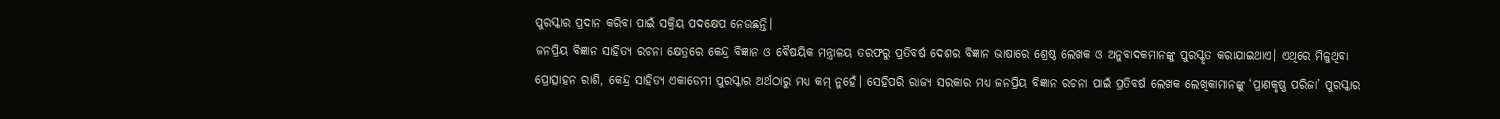ପୁରସ୍କାର ପ୍ରଦାନ କରିବା ପାଇଁ ସକ୍ରିୟ ପଦକ୍ଷେପ ନେଉଛନ୍ତି।
ଜନପ୍ରିୟ ବିଜ୍ଞାନ ସାହିତ୍ୟ ରଚନା କ୍ଷେତ୍ରରେ କେନ୍ଦ୍ର ବିଜ୍ଞାନ ଓ ବୈଷୟିକ ମନ୍ତ୍ରାଳୟ ତରଫରୁ ପ୍ରତିବର୍ଷ ଦେଶର ବିଜ୍ଞାନ ଭାଷାରେ ଶ୍ରେଷ୍ଠ ଲେଖକ ଓ ଅନୁବାଦକମାନଙ୍କୁ ପୁରସ୍କୃତ କରାଯାଇଥାଏ। ଏଥିରେ ମିଳୁଥିବା ପ୍ରୋତ୍ସାହନ ରାଶି, କେନ୍ଦ୍ର ସାହିତ୍ୟ ଏକାଡେମୀ ପୁରସ୍କାର ଅର୍ଥଠାରୁ ମଧ୍ୟ କମ୍ ନୁହେଁ। ସେହିପରି ରାଜ୍ୟ ସରକାର ମଧ୍ୟ ଜନପ୍ରିୟ ବିଜ୍ଞାନ ରଚନା ପାଇଁ ପ୍ରତିବର୍ଷ ଲେଖକ ଲେଖିକାମାନଙ୍କୁ ‘ପ୍ରାଣକୃଷ୍ଣ ପରିଜା’ ପୁରସ୍କାର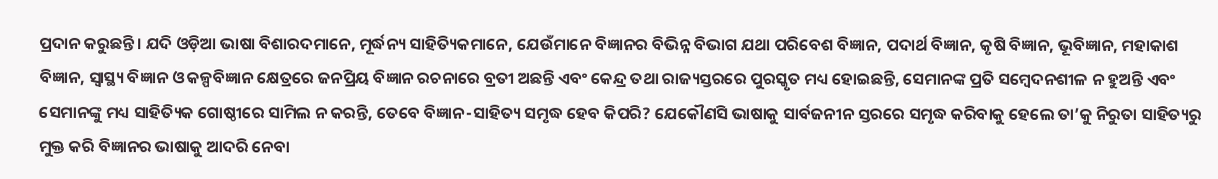ପ୍ରଦାନ କରୁଛନ୍ତି। ଯଦି ଓଡ଼ିଆ ଭାଷା ବିଶାରଦମାନେ, ମୂର୍ଦ୍ଧନ୍ୟ ସାହିତ୍ୟିକମାନେ, ଯେଉଁମାନେ ବିଜ୍ଞାନର ବିଭିନ୍ନ ବିଭାଗ ଯଥା ପରିବେଶ ବିଜ୍ଞାନ, ପଦାର୍ଥ ବିଜ୍ଞାନ, କୃଷି ବିଜ୍ଞାନ, ଭୂବିଜ୍ଞାନ, ମହାକାଶ ବିଜ୍ଞାନ, ସ୍ୱାସ୍ଥ୍ୟ ବିଜ୍ଞାନ ଓ କଳ୍ପବିଜ୍ଞାନ କ୍ଷେତ୍ରରେ ଜନପ୍ରିୟ ବିଜ୍ଞାନ ରଚନାରେ ବ୍ରତୀ ଅଛନ୍ତି ଏବଂ କେନ୍ଦ୍ର ତଥା ରାଜ୍ୟସ୍ତରରେ ପୁରସ୍କୃତ ମଧ୍ୟ ହୋଇଛନ୍ତି, ସେମାନଙ୍କ ପ୍ରତି ସମ୍ବେଦନଶୀଳ ନ ହୁଅନ୍ତି ଏବଂ ସେମାନଙ୍କୁ ମଧ୍ୟ ସାହିତ୍ୟିକ ଗୋଷ୍ଠୀରେ ସାମିଲ ନ କରନ୍ତି, ତେବେ ବିଜ୍ଞାନ-ସାହିତ୍ୟ ସମୃଦ୍ଧ ହେବ କିପରି? ଯେକୌଣସି ଭାଷାକୁ ସାର୍ବଜନୀନ ସ୍ତରରେ ସମୃଦ୍ଧ କରିବାକୁ ହେଲେ ତା’କୁ ନିରୁତା ସାହିତ୍ୟରୁ ମୁକ୍ତ କରି ବିଜ୍ଞାନର ଭାଷାକୁ ଆଦରି ନେବା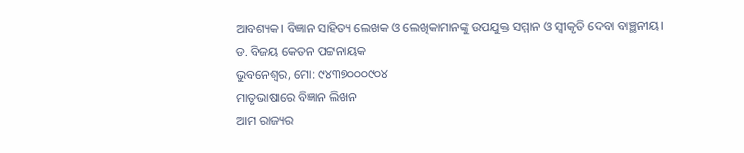ଆବଶ୍ୟକ। ବିଜ୍ଞାନ ସାହିତ୍ୟ ଲେଖକ ଓ ଲେଖିକାମାନଙ୍କୁ ଉପଯୁକ୍ତ ସମ୍ମାନ ଓ ସ୍ୱୀକୃତି ଦେବା ବାଞ୍ଛନୀୟ।
ଡ. ବିଜୟ କେତନ ପଟ୍ଟନାୟକ
ଭୁବନେଶ୍ୱର, ମୋ: ୯୪୩୭୦୦୦୯୦୪
ମାତୃଭାଷାରେ ବିଜ୍ଞାନ ଲିଖନ
ଆମ ରାଜ୍ୟର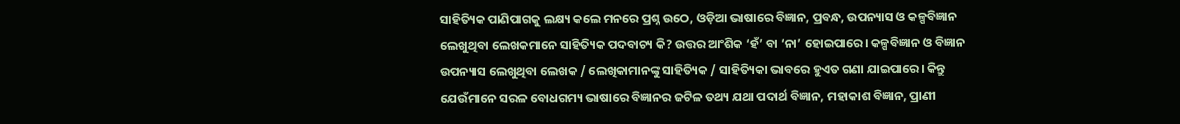ସାହିତ୍ୟିକ ପାଣିପାଗକୁ ଲକ୍ଷ୍ୟ କଲେ ମନରେ ପ୍ରଶ୍ନ ଉଠେ, ଓଡ଼ିଆ ଭାଷାରେ ବିଜ୍ଞାନ, ପ୍ରବନ୍ଧ, ଉପନ୍ୟାସ ଓ କଳ୍ପବିଜ୍ଞାନ ଲେଖୁଥିବା ଲେଖକମାନେ ସାହିତ୍ୟିକ ପଦବାଚ୍ୟ କି? ଉତ୍ତର ଆଂଶିକ ‘ହଁ’ ବା ‘ନା’ ହୋଇପାରେ। କଳ୍ପବିଜ୍ଞାନ ଓ ବିଜ୍ଞାନ ଉପନ୍ୟାସ ଲେଖୁଥିବା ଲେଖକ / ଲେଖିକାମାନଙ୍କୁ ସାହିତ୍ୟିକ / ସାହିତ୍ୟିକା ଭାବରେ ହୁଏତ ଗଣା ଯାଇପାରେ। କିନ୍ତୁ ଯେଉଁମାନେ ସରଳ ବୋଧଗମ୍ୟ ଭାଷାରେ ବିଜ୍ଞାନର ଜଟିଳ ତଥ୍ୟ ଯଥା ପଦାର୍ଥ ବିଜ୍ଞାନ, ମହାକାଶ ବିଜ୍ଞାନ, ପ୍ରାଣୀ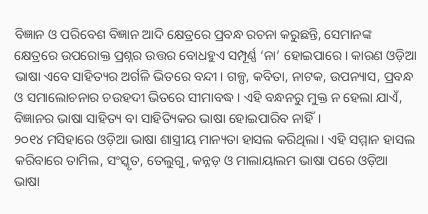ବିଜ୍ଞାନ ଓ ପରିବେଶ ବିଜ୍ଞାନ ଆଦି କ୍ଷେତ୍ରରେ ପ୍ରବନ୍ଧ ରଚନା କରୁଛନ୍ତି, ସେମାନଙ୍କ କ୍ଷେତ୍ରରେ ଉପରୋକ୍ତ ପ୍ରଶ୍ନର ଉତ୍ତର ବୋଧହୁଏ ସମ୍ପୂର୍ଣ୍ଣ ‘ନା’ ହୋଇପାରେ। କାରଣ ଓଡ଼ିଆ ଭାଷା ଏବେ ସାହିତ୍ୟର ଅର୍ଗଳି ଭିତରେ ବନ୍ଦୀ। ଗଳ୍ପ, କବିତା, ନାଟକ, ଉପନ୍ୟାସ, ପ୍ରବନ୍ଧ ଓ ସମାଲୋଚନାର ଚଉହଦୀ ଭିତରେ ସୀମାବଦ୍ଧ। ଏହି ବନ୍ଧନରୁ ମୁକ୍ତ ନ ହେଲା ଯାଏଁ, ବିଜ୍ଞାନର ଭାଷା ସାହିତ୍ୟ ବା ସାହିତ୍ୟିକର ଭାଷା ହୋଇପାରିବ ନାହିଁ।
୨୦୧୪ ମସିହାରେ ଓଡ଼ିଆ ଭାଷା ଶାସ୍ତ୍ରୀୟ ମାନ୍ୟତା ହାସଲ କରିଥିଲା। ଏହି ସମ୍ମାନ ହାସଲ କରିବାରେ ତାମିଲ, ସଂସ୍କୃତ, ତେଲୁଗୁ, କନ୍ନଡ଼ ଓ ମାଲାୟାଲମ ଭାଷା ପରେ ଓଡ଼ିଆ ଭାଷା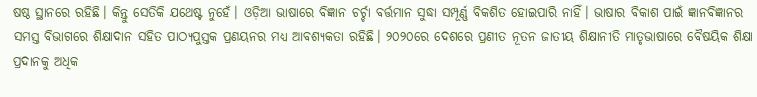ଷଷ୍ଠ ସ୍ଥାନରେ ରହିଛି। କିନ୍ତୁ ସେତିକି ଯଥେଷ୍ଟ ନୁହେଁ। ଓଡ଼ିଆ ଭାଷାରେ ବିଜ୍ଞାନ ଚର୍ଚ୍ଚା ବର୍ତ୍ତମାନ ସୁଦ୍ଧା ସମ୍ପୂର୍ଣ୍ଣ ବିକଶିତ ହୋଇପାରି ନାହିଁ। ଭାଷାର ବିକାଶ ପାଇଁ ଜ୍ଞାନବିଜ୍ଞାନର ସମସ୍ତ ବିଭାଗରେ ଶିକ୍ଷାଦାନ ସହିତ ପାଠ୍ୟପୁସ୍ତକ ପ୍ରଣୟନର ମଧ୍ୟ ଆବଶ୍ୟକତା ରହିଛି। ୨୦୨୦ରେ ଦେଶରେ ପ୍ରଣୀତ ନୂତନ ଜାତୀୟ ଶିକ୍ଷାନୀତି ମାତୃଭାଷାରେ ବୈଷୟିକ ଶିକ୍ଷା ପ୍ରଦାନକୁ ଅଧିକ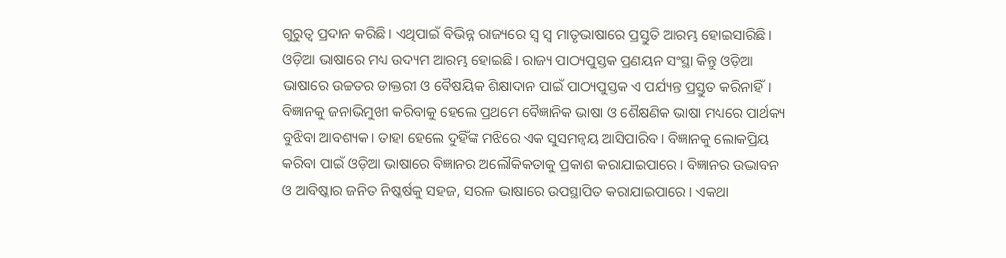ଗୁରୁତ୍ୱ ପ୍ରଦାନ କରିଛି। ଏଥିପାଇଁ ବିଭିନ୍ନ ରାଜ୍ୟରେ ସ୍ୱ ସ୍ୱ ମାତୃଭାଷାରେ ପ୍ରସ୍ତୁତି ଆରମ୍ଭ ହୋଇସାରିଛି। ଓଡ଼ିଆ ଭାଷାରେ ମଧ୍ୟ ଉଦ୍ୟମ ଆରମ୍ଭ ହୋଇଛି। ରାଜ୍ୟ ପାଠ୍ୟପୁସ୍ତକ ପ୍ରଣୟନ ସଂସ୍ଥା କିନ୍ତୁ ଓଡ଼ିଆ ଭାଷାରେ ଉଚ୍ଚତର ଡାକ୍ତରୀ ଓ ବୈଷୟିକ ଶିକ୍ଷାଦାନ ପାଇଁ ପାଠ୍ୟପୁସ୍ତକ ଏ ପର୍ଯ୍ୟନ୍ତ ପ୍ରସ୍ତୁତ କରିନାହିଁ।
ବିଜ୍ଞାନକୁ ଜନାଭିମୁଖୀ କରିବାକୁ ହେଲେ ପ୍ରଥମେ ବୈଜ୍ଞାନିକ ଭାଷା ଓ ଶୈକ୍ଷଣିକ ଭାଷା ମଧ୍ୟରେ ପାର୍ଥକ୍ୟ ବୁଝିବା ଆବଶ୍ୟକ। ତାହା ହେଲେ ଦୁହିଁଙ୍କ ମଝିରେ ଏକ ସୁସମନ୍ୱୟ ଆସିପାରିବ। ବିଜ୍ଞାନକୁ ଲୋକପ୍ରିୟ କରିବା ପାଇଁ ଓଡ଼ିଆ ଭାଷାରେ ବିଜ୍ଞାନର ଅଲୌକିକତାକୁ ପ୍ରକାଶ କରାଯାଇପାରେ। ବିଜ୍ଞାନର ଉଦ୍ଭାବନ ଓ ଆବିଷ୍କାର ଜନିତ ନିଷ୍କର୍ଷକୁ ସହଜ, ସରଳ ଭାଷାରେ ଉପସ୍ଥାପିତ କରାଯାଇପାରେ। ଏକଥା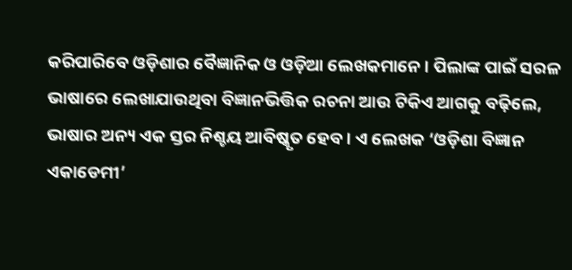କରିପାରିବେ ଓଡ଼ିଶାର ବୈଜ୍ଞାନିକ ଓ ଓଡ଼ିଆ ଲେଖକମାନେ। ପିଲାଙ୍କ ପାଇଁ ସରଳ ଭାଷାରେ ଲେଖାଯାଉଥିବା ବିଜ୍ଞାନଭିତ୍ତିକ ରଚନା ଆଉ ଟିକିଏ ଆଗକୁ ବଢ଼ିଲେ, ଭାଷାର ଅନ୍ୟ ଏକ ସ୍ତର ନିଶ୍ଚୟ ଆବିଷ୍କୃତ ହେବ। ଏ ଲେଖକ ‘ଓଡ଼ିଶା ବିଜ୍ଞାନ ଏକାଡେମୀ’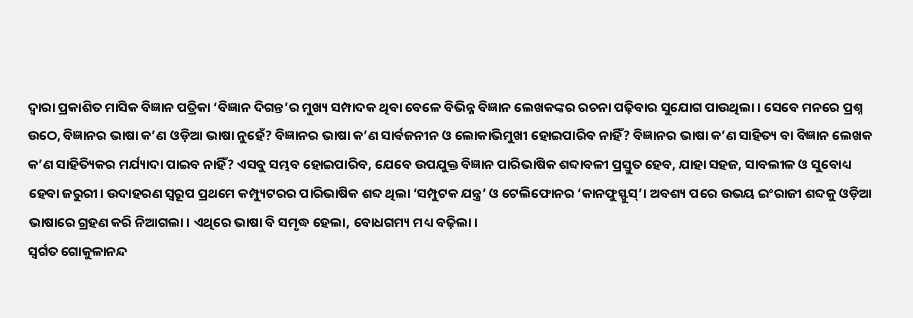ଦ୍ୱାରା ପ୍ରକାଶିତ ମାସିକ ବିଜ୍ଞାନ ପତ୍ରିକା ‘ବିଜ୍ଞାନ ଦିଗନ୍ତ’ର ମୁଖ୍ୟ ସମ୍ପାଦକ ଥିବା ବେଳେ ବିଭିନ୍ନ ବିଜ୍ଞାନ ଲେଖକଙ୍କର ରଚନା ପଢ଼ିବାର ସୁଯୋଗ ପାଉଥିଲା। ସେବେ ମନରେ ପ୍ରଶ୍ନ ଉଠେ, ବିଜ୍ଞାନର ଭାଷା କ’ଣ ଓଡ଼ିଆ ଭାଷା ନୁହେଁ? ବିଜ୍ଞାନର ଭାଷା କ’ଣ ସାର୍ବଜନୀନ ଓ ଲୋକାଭିମୁଖୀ ହୋଇପାରିବ ନାହିଁ? ବିଜ୍ଞାନର ଭାଷା କ’ଣ ସାହିତ୍ୟ ବା ବିଜ୍ଞାନ ଲେଖକ କ’ଣ ସାହିତ୍ୟିକର ମର୍ଯ୍ୟାଦା ପାଇବ ନାହିଁ? ଏସବୁ ସମ୍ଭବ ହୋଇପାରିବ, ଯେବେ ଉପଯୁକ୍ତ ବିଜ୍ଞାନ ପାରିଭାଷିକ ଶବ୍ଦାବଳୀ ପ୍ରସ୍ତୁତ ହେବ, ଯାହା ସହଜ, ସାବଲୀଳ ଓ ସୁବୋଧ୍ୟ ହେବା ଜରୁରୀ। ଉଦାହରଣ ସ୍ୱରୂପ ପ୍ରଥମେ କମ୍ପ୍ୟୁଟରର ପାରିଭାଷିକ ଶବ୍ଦ ଥିଲା ‘ସମ୍ପୁଟକ ଯନ୍ତ୍ର’ ଓ ଟେଲିଫୋନର ‘କାନଫୁସ୍ଫୁସ୍’। ଅବଶ୍ୟ ପରେ ଉଭୟ ଇଂରାଜୀ ଶବ୍ଦକୁ ଓଡ଼ିଆ ଭାଷାରେ ଗ୍ରହଣ କରି ନିଆଗଲା। ଏଥିରେ ଭାଷା ବି ସମୃଦ୍ଧ ହେଲା, ବୋଧଗମ୍ୟ ମଧ୍ୟ ବଢ଼ିଲା।
ସ୍ୱର୍ଗତ ଗୋକୁଳାନନ୍ଦ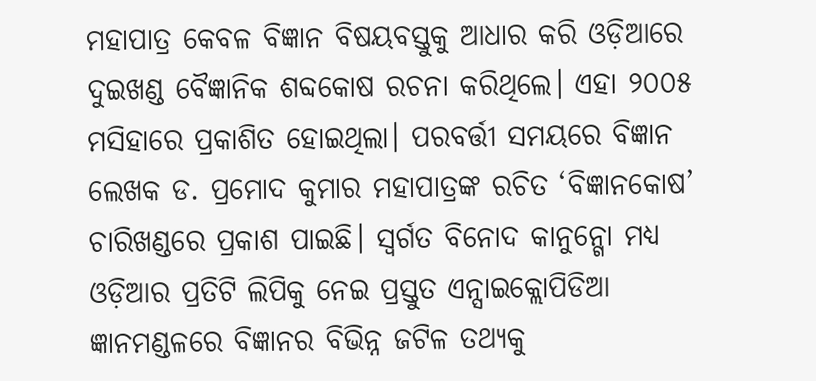ମହାପାତ୍ର କେବଳ ବିଜ୍ଞାନ ବିଷୟବସ୍ତୁକୁ ଆଧାର କରି ଓଡ଼ିଆରେ ଦୁଇଖଣ୍ଡ ବୈଜ୍ଞାନିକ ଶବ୍ଦକୋଷ ରଚନା କରିଥିଲେ। ଏହା ୨୦୦୫ ମସିହାରେ ପ୍ରକାଶିତ ହୋଇଥିଲା। ପରବର୍ତ୍ତୀ ସମୟରେ ବିଜ୍ଞାନ ଲେଖକ ଡ. ପ୍ରମୋଦ କୁମାର ମହାପାତ୍ରଙ୍କ ରଚିତ ‘ବିଜ୍ଞାନକୋଷ’ ଚାରିଖଣ୍ଡରେ ପ୍ରକାଶ ପାଇଛି। ସ୍ୱର୍ଗତ ବିନୋଦ କାନୁନ୍ଗୋ ମଧ୍ୟ ଓଡ଼ିଆର ପ୍ରତିଟି ଲିପିକୁ ନେଇ ପ୍ରସ୍ତୁତ ଏନ୍ସାଇକ୍ଲୋପିଡିଆ ଜ୍ଞାନମଣ୍ଡଳରେ ବିଜ୍ଞାନର ବିଭିନ୍ନ ଜଟିଳ ତଥ୍ୟକୁ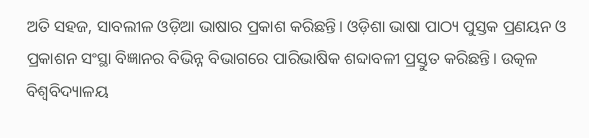ଅତି ସହଜ, ସାବଲୀଳ ଓଡ଼ିଆ ଭାଷାର ପ୍ରକାଶ କରିଛନ୍ତି। ଓଡ଼ିଶା ଭାଷା ପାଠ୍ୟ ପୁସ୍ତକ ପ୍ରଣୟନ ଓ ପ୍ରକାଶନ ସଂସ୍ଥା ବିଜ୍ଞାନର ବିଭିନ୍ନ ବିଭାଗରେ ପାରିଭାଷିକ ଶବ୍ଦାବଳୀ ପ୍ରସ୍ତୁତ କରିଛନ୍ତି। ଉତ୍କଳ ବିଶ୍ୱବିଦ୍ୟାଳୟ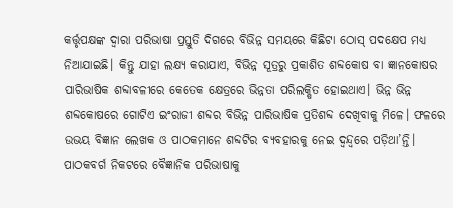କର୍ତ୍ତୃପକ୍ଷଙ୍କ ଦ୍ୱାରା ପରିଭାଷା ପ୍ରସ୍ତୁତି ଦିଗରେ ବିଭିନ୍ନ ସମୟରେ କିଛିଟା ଠୋସ୍ ପଦକ୍ଷେପ ମଧ୍ୟ ନିଆଯାଇଛି। କିନ୍ତୁ ଯାହା ଲକ୍ଷ୍ୟ କରାଯାଏ, ବିଭିନ୍ନ ସୂତ୍ରରୁ ପ୍ରକାଶିତ ଶବ୍ଦକୋଷ ବା ଜ୍ଞାନକୋଷର ପାରିଭାଷିକ ଶବ୍ଦାବଳୀରେ କେତେକ କ୍ଷେତ୍ରରେ ଭିନ୍ନତା ପରିଲକ୍ଷିତ ହୋଇଥାଏ। ଭିନ୍ନ ଭିନ୍ନ ଶବ୍ଦକୋଷରେ ଗୋଟିଏ ଇଂରାଜୀ ଶବ୍ଦର ବିଭିନ୍ନ ପାରିଭାଷିକ ପ୍ରତିଶବ୍ଦ ଦେଖିବାକୁ ମିଳେ। ଫଳରେ ଉଭୟ ବିଜ୍ଞାନ ଲେଖକ ଓ ପାଠକମାନେ ଶବ୍ଦଟିର ବ୍ୟବହାରକୁ ନେଇ ଦ୍ୱନ୍ଦ୍ୱରେ ପଡ଼ିଥା’ନ୍ତି। ପାଠକବର୍ଗ ନିକଟରେ ବୈଜ୍ଞାନିକ ପରିଭାଷାକୁ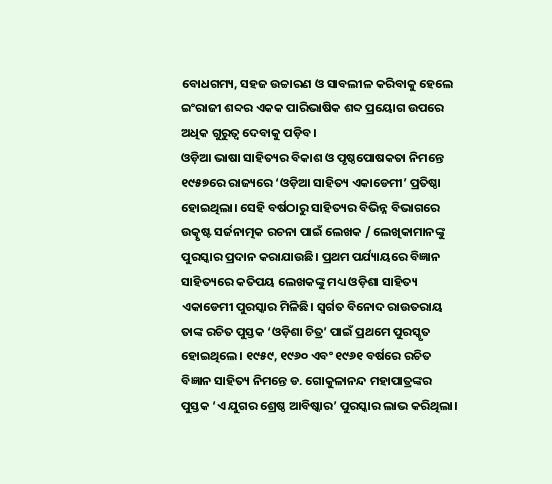ବୋଧଗମ୍ୟ, ସହଜ ଉଚ୍ଚାରଣ ଓ ସାବଲୀଳ କରିବାକୁ ହେଲେ ଇଂରାଜୀ ଶବ୍ଦର ଏକକ ପାରିଭାଷିକ ଶବ୍ଦ ପ୍ରୟୋଗ ଉପରେ ଅଧିକ ଗୁରୁତ୍ୱ ଦେବାକୁ ପଡ଼ିବ।
ଓଡ଼ିଆ ଭାଷା ସାହିତ୍ୟର ବିକାଶ ଓ ପୃଷ୍ଠପୋଷକତା ନିମନ୍ତେ ୧୯୫୭ରେ ରାଜ୍ୟରେ ‘ଓଡ଼ିଆ ସାହିତ୍ୟ ଏକାଡେମୀ’ ପ୍ରତିଷ୍ଠା ହୋଇଥିଲା। ସେହି ବର୍ଷଠାରୁ ସାହିତ୍ୟର ବିଭିନ୍ନ ବିଭାଗରେ ଉତ୍କୃଷ୍ଟ ସର୍ଜନାତ୍ମକ ରଚନା ପାଇଁ ଲେଖକ / ଲେଖିକାମାନଙ୍କୁ ପୁରସ୍କାର ପ୍ରଦାନ କରାଯାଉଛି। ପ୍ରଥମ ପର୍ଯ୍ୟାୟରେ ବିଜ୍ଞାନ ସାହିତ୍ୟରେ କତିପୟ ଲେଖକଙ୍କୁ ମଧ୍ୟ ଓଡ଼ିଶା ସାହିତ୍ୟ ଏକାଡେମୀ ପୁରସ୍କାର ମିଳିଛି। ସ୍ୱର୍ଗତ ବିନୋଦ ରାଉତରାୟ ତାଙ୍କ ରଚିତ ପୁସ୍ତକ ‘ଓଡ଼ିଶା ଚିତ୍ର’ ପାଇଁ ପ୍ରଥମେ ପୁରସ୍କୃତ ହୋଇଥିଲେ। ୧୯୫୯, ୧୯୬୦ ଏବଂ ୧୯୬୧ ବର୍ଷରେ ରଚିତ ବିଜ୍ଞାନ ସାହିତ୍ୟ ନିମନ୍ତେ ଡ. ଗୋକୁଳାନନ୍ଦ ମହାପାତ୍ରଙ୍କର ପୁସ୍ତକ ‘ଏ ଯୁଗର ଶ୍ରେଷ୍ଠ ଆବିଷ୍କାର’ ପୁରସ୍କାର ଲାଭ କରିଥିଲା।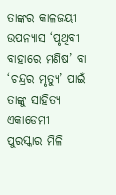ତାଙ୍କର କାଳଜୟୀ ଉପନ୍ୟାସ ‘ପୃଥିବୀ ବାହାରେ ମଣିଷ’ ବା ‘ଚନ୍ଦ୍ରର ମୃତ୍ୟୁ’ ପାଇଁ ତାଙ୍କୁ ସାହିତ୍ୟ ଏକାଡେମୀ ପୁରସ୍କାର ମିଳି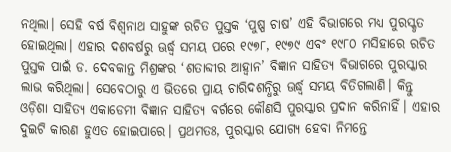ନଥିଲା। ସେହି ବର୍ଷ ବିଶ୍ୱନାଥ ସାହୁଙ୍କ ରଚିତ ପୁସ୍ତକ ‘ପୁଷ୍ପ ଚାଷ’ ଏହି ବିଭାଗରେ ମଧ୍ୟ ପୁରସ୍କୃତ ହୋଇଥିଲା। ଏହାର ଦଶବର୍ଷରୁ ଊର୍ଦ୍ଧ୍ବ ସମୟ ପରେ ୧୯୭୮, ୧୯୭୯ ଏବଂ ୧୯୮୦ ମସିହାରେ ରଚିତ ପୁସ୍ତକ ପାଇଁ ଡ. ଦେବକାନ୍ତ ମିଶ୍ରଙ୍କର ‘ଶତାବ୍ଦୀର ଆହ୍ୱାନ’ ବିଜ୍ଞାନ ସାହିତ୍ୟ ବିଭାଗରେ ପୁରସ୍କାର ଲାଭ କରିଥିଲା। ସେବେଠାରୁ ଏ ଭିତରେ ପ୍ରାୟ ଚାରିଦଶନ୍ଧିରୁ ଊର୍ଦ୍ଧ୍ବ ସମୟ ବିତିଗଲାଣି। କିନ୍ତୁ ଓଡ଼ିଶା ସାହିତ୍ୟ ଏକାଡେମୀ ବିଜ୍ଞାନ ସାହିତ୍ୟ ବର୍ଗରେ କୌଣସି ପୁରସ୍କାର ପ୍ରଦାନ କରିନାହିଁ। ଏହାର ଦୁଇଟି କାରଣ ହୁଏତ ହୋଇପାରେ। ପ୍ରଥମତଃ, ପୁରସ୍କାର ଯୋଗ୍ୟ ହେବା ନିମନ୍ତେ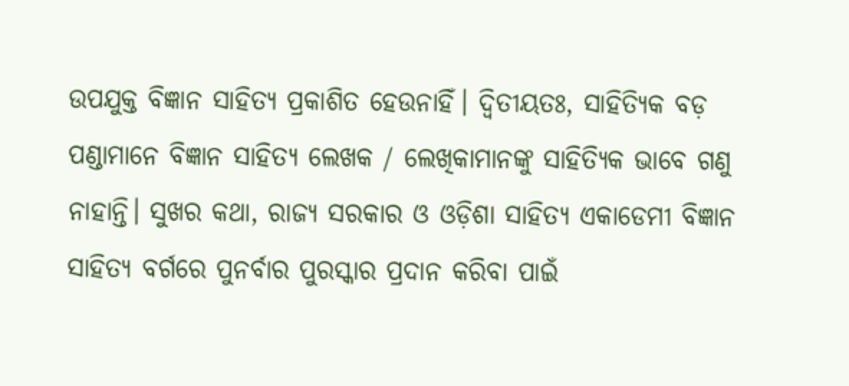ଉପଯୁକ୍ତ ବିଜ୍ଞାନ ସାହିତ୍ୟ ପ୍ରକାଶିତ ହେଉନାହିଁ। ଦ୍ୱିତୀୟତଃ, ସାହିତ୍ୟିକ ବଡ଼ ପଣ୍ଡାମାନେ ବିଜ୍ଞାନ ସାହିତ୍ୟ ଲେଖକ / ଲେଖିକାମାନଙ୍କୁ ସାହିତ୍ୟିକ ଭାବେ ଗଣୁ ନାହାନ୍ତି। ସୁଖର କଥା, ରାଜ୍ୟ ସରକାର ଓ ଓଡ଼ିଶା ସାହିତ୍ୟ ଏକାଡେମୀ ବିଜ୍ଞାନ ସାହିତ୍ୟ ବର୍ଗରେ ପୁନର୍ବାର ପୁରସ୍କାର ପ୍ରଦାନ କରିବା ପାଇଁ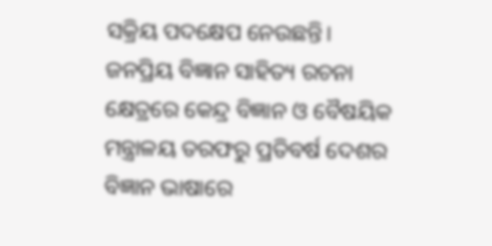ସକ୍ରିୟ ପଦକ୍ଷେପ ନେଉଛନ୍ତି।
ଜନପ୍ରିୟ ବିଜ୍ଞାନ ସାହିତ୍ୟ ରଚନା କ୍ଷେତ୍ରରେ କେନ୍ଦ୍ର ବିଜ୍ଞାନ ଓ ବୈଷୟିକ ମନ୍ତ୍ରାଳୟ ତରଫରୁ ପ୍ରତିବର୍ଷ ଦେଶର ବିଜ୍ଞାନ ଭାଷାରେ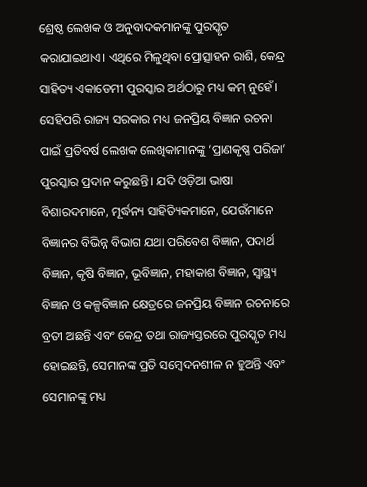ଶ୍ରେଷ୍ଠ ଲେଖକ ଓ ଅନୁବାଦକମାନଙ୍କୁ ପୁରସ୍କୃତ କରାଯାଇଥାଏ। ଏଥିରେ ମିଳୁଥିବା ପ୍ରୋତ୍ସାହନ ରାଶି, କେନ୍ଦ୍ର ସାହିତ୍ୟ ଏକାଡେମୀ ପୁରସ୍କାର ଅର୍ଥଠାରୁ ମଧ୍ୟ କମ୍ ନୁହେଁ। ସେହିପରି ରାଜ୍ୟ ସରକାର ମଧ୍ୟ ଜନପ୍ରିୟ ବିଜ୍ଞାନ ରଚନା ପାଇଁ ପ୍ରତିବର୍ଷ ଲେଖକ ଲେଖିକାମାନଙ୍କୁ ‘ପ୍ରାଣକୃଷ୍ଣ ପରିଜା’ ପୁରସ୍କାର ପ୍ରଦାନ କରୁଛନ୍ତି। ଯଦି ଓଡ଼ିଆ ଭାଷା ବିଶାରଦମାନେ, ମୂର୍ଦ୍ଧନ୍ୟ ସାହିତ୍ୟିକମାନେ, ଯେଉଁମାନେ ବିଜ୍ଞାନର ବିଭିନ୍ନ ବିଭାଗ ଯଥା ପରିବେଶ ବିଜ୍ଞାନ, ପଦାର୍ଥ ବିଜ୍ଞାନ, କୃଷି ବିଜ୍ଞାନ, ଭୂବିଜ୍ଞାନ, ମହାକାଶ ବିଜ୍ଞାନ, ସ୍ୱାସ୍ଥ୍ୟ ବିଜ୍ଞାନ ଓ କଳ୍ପବିଜ୍ଞାନ କ୍ଷେତ୍ରରେ ଜନପ୍ରିୟ ବିଜ୍ଞାନ ରଚନାରେ ବ୍ରତୀ ଅଛନ୍ତି ଏବଂ କେନ୍ଦ୍ର ତଥା ରାଜ୍ୟସ୍ତରରେ ପୁରସ୍କୃତ ମଧ୍ୟ ହୋଇଛନ୍ତି, ସେମାନଙ୍କ ପ୍ରତି ସମ୍ବେଦନଶୀଳ ନ ହୁଅନ୍ତି ଏବଂ ସେମାନଙ୍କୁ ମଧ୍ୟ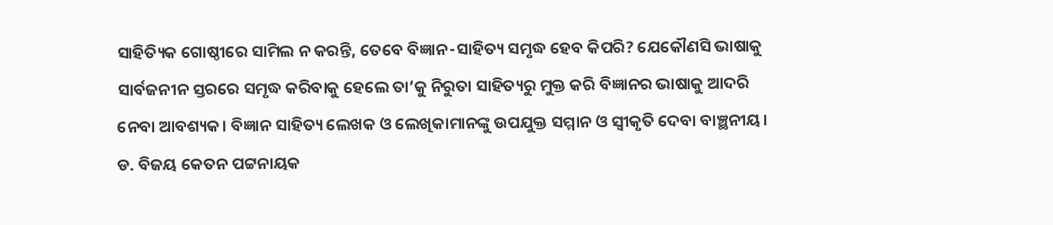ସାହିତ୍ୟିକ ଗୋଷ୍ଠୀରେ ସାମିଲ ନ କରନ୍ତି, ତେବେ ବିଜ୍ଞାନ-ସାହିତ୍ୟ ସମୃଦ୍ଧ ହେବ କିପରି? ଯେକୌଣସି ଭାଷାକୁ ସାର୍ବଜନୀନ ସ୍ତରରେ ସମୃଦ୍ଧ କରିବାକୁ ହେଲେ ତା’କୁ ନିରୁତା ସାହିତ୍ୟରୁ ମୁକ୍ତ କରି ବିଜ୍ଞାନର ଭାଷାକୁ ଆଦରି ନେବା ଆବଶ୍ୟକ। ବିଜ୍ଞାନ ସାହିତ୍ୟ ଲେଖକ ଓ ଲେଖିକାମାନଙ୍କୁ ଉପଯୁକ୍ତ ସମ୍ମାନ ଓ ସ୍ୱୀକୃତି ଦେବା ବାଞ୍ଛନୀୟ।
ଡ. ବିଜୟ କେତନ ପଟ୍ଟନାୟକ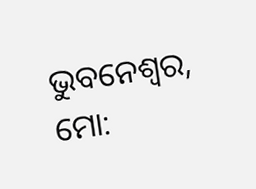ଭୁବନେଶ୍ୱର, ମୋ: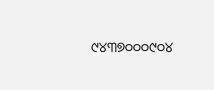୯୪୩୭୦୦୦୯୦୪